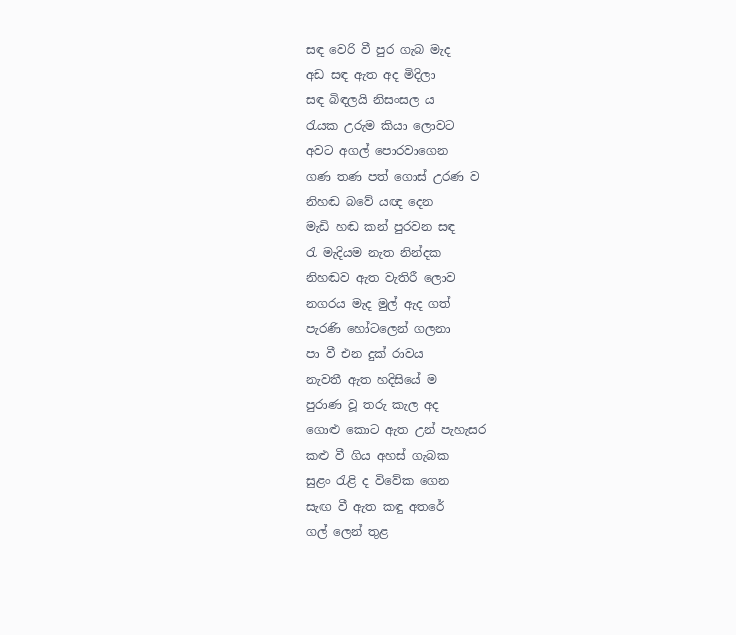සඳ වෙරි වී පුර ගැබ මැද
අඩ සඳ ඇත අද මිදිලා
සඳ බිඳලයි නිසංසල ය
රැයක උරුම කියා ලොවට
අවට අගල් පොරවාගෙන
ගණ තණ පත් ගොස් උරණ ව
නිහඬ බවේ යඥ දෙන
මැඩි හඬ කන් පුරවන සඳ
රැ මැදියම නැත නින්දක
නිහඬව ඇත වැතිරී ලොව
නගරය මැද මුල් ඇද ගත්
පැරණි හෝටලෙන් ගලනා
පා වී එන දුක් රාවය
නැවතී ඇත හදිසියේ ම
පුරාණ වූ තරු කැල අද
ගොළු කොට ඇත උන් පැහැසර
කළු වී ගිය අහස් ගැබක
සුළං රැළි ද විවේක ගෙන
සැඟ වී ඇත කඳු අතරේ
ගල් ලෙන් තුළ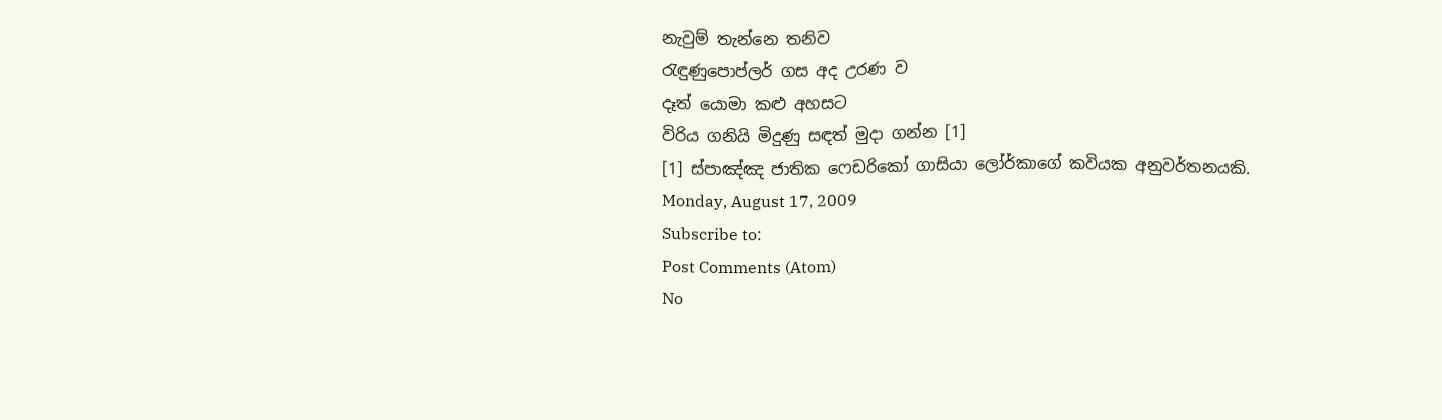නැවුම් තැන්නෙ තනිව
රැඳුණුපොප්ලර් ගස අද උරණ ව
දෑත් යොමා කළු අහසට
විරිය ගනියි මිදුණු සඳත් මුදා ගන්න [1]
[1] ස්පාඤ්ඤ ජාතික ෆෙඩරිකෝ ගාසියා ලෝර්කාගේ කවියක අනුවර්තනයකි.
Monday, August 17, 2009
Subscribe to:
Post Comments (Atom)
No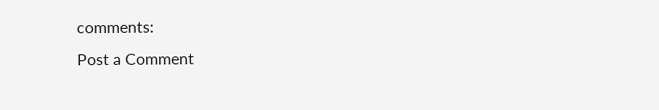comments:
Post a Comment